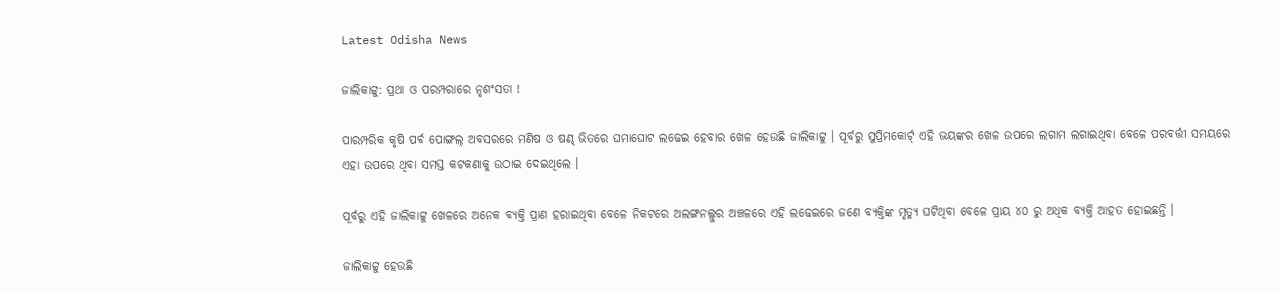Latest Odisha News

ଜାଲିକାଟ୍ଟୁ: ପ୍ରଥା ଓ ପରମ୍ପରାରେ ନୃଶଂସତା !

ପାରମ୍ପରିକ କୃଷି ପର୍ବ ପୋଙ୍ଗଲ୍ ଅବସରରେ ମଣିଷ ଓ ଷଣ୍ଢ ଭିତରେ ଘମାଘୋଟ ଲଢେଇ ହେବାର ଖେଳ ହେଉଛି ଜାଲିକାଟ୍ଟୁ । ପୂର୍ବରୁ ସୁପ୍ରିମକୋର୍ଟ୍ ଏହି ଭୟଙ୍କର ଖେଳ ଉପରେ ଲଗାମ ଲଗାଇଥିବା ବେଳେ ପରବର୍ତ୍ତୀ ସମୟରେ ଏହା ଉପରେ ଥିବା ସମସ୍ତ କଟକଣାକୁ ଉଠାଇ ଦେଇଥିଲେ ।

ପୂର୍ବରୁ ଏହି ଜାଲିକାଟ୍ଟୁ ଖେଳରେ ଅନେକ ବ୍ୟକ୍ତି ପ୍ରାଣ ହରାଇଥିବା ବେଳେ ନିକଟରେ ଅଲଙ୍ଗନଲ୍ଲୁର ଅଞ୍ଚଳରେ ଏହି ଲଢେଇରେ ଜଣେ ବ୍ୟକ୍ତିଙ୍କ ମୃତ୍ୟୁ ଘଟିଥିବା ବେଳେ ପ୍ରାୟ ୪୦ ରୁ ଅଧିକ ବ୍ୟକ୍ତି ଆହତ ହୋଇଛନ୍ତି ।

ଜାଲିକାଟ୍ଟୁ ହେଉଛି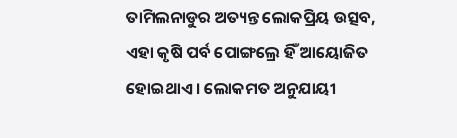ତାମିଲନାଡୁର ଅତ୍ୟନ୍ତ ଲୋକପ୍ରିୟ ଉତ୍ସବ, ଏହା କୃଷି ପର୍ବ ପୋଙ୍ଗଲ୍ରେ ହିଁ ଆୟୋଜିତ ହୋଇଥାଏ । ଲୋକମତ ଅନୁଯାୟୀ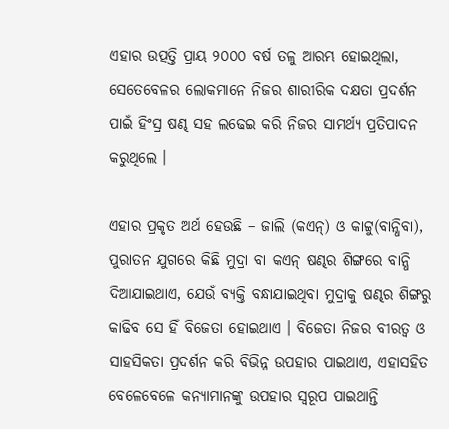ଏହାର ଉତ୍ପତ୍ତି ପ୍ରାୟ ୨୦୦୦ ବର୍ଷ ତଳୁ ଆରମ୍ଭ ହୋଇଥିଲା, ସେତେବେଳର ଲୋକମାନେ ନିଜର ଶାରୀରିକ ଦକ୍ଷତା ପ୍ରଦର୍ଶନ ପାଇଁ ହିଂସ୍ର ଷଣ୍ଢ ସହ ଲଢେଇ କରି ନିଜର ସାମର୍ଥ୍ୟ ପ୍ରତିପାଦନ କରୁଥିଲେ ।

ଏହାର ପ୍ରକୃତ ଅର୍ଥ ହେଉଛି – ଜାଲି (କଏନ୍) ଓ କାଟ୍ଟୁ(ବାନ୍ଧିବା), ପୁରାତନ ଯୁଗରେ କିଛି ମୁଦ୍ରା ବା କଏନ୍ ଷଣ୍ଢର ଶିଙ୍ଗରେ ବାନ୍ଧି ଦିଆଯାଇଥାଏ, ଯେଉଁ ବ୍ୟକ୍ତି ବନ୍ଧାଯାଇଥିବା ମୁଦ୍ରାକୁ ଷଣ୍ଢର ଶିଙ୍ଗରୁ କାଢିବ ସେ ହିଁ ବିଜେତା ହୋଇଥାଏ । ବିଜେତା ନିଜର ବୀରତ୍ୱ ଓ ସାହସିକତା ପ୍ରଦର୍ଶନ କରି ବିଭିନ୍ନ ଉପହାର ପାଇଥାଏ, ଏହାସହିତ ବେଳେବେଳେ କନ୍ୟାମାନଙ୍କୁ ଉପହାର ସ୍ୱରୂପ ପାଇଥାନ୍ତି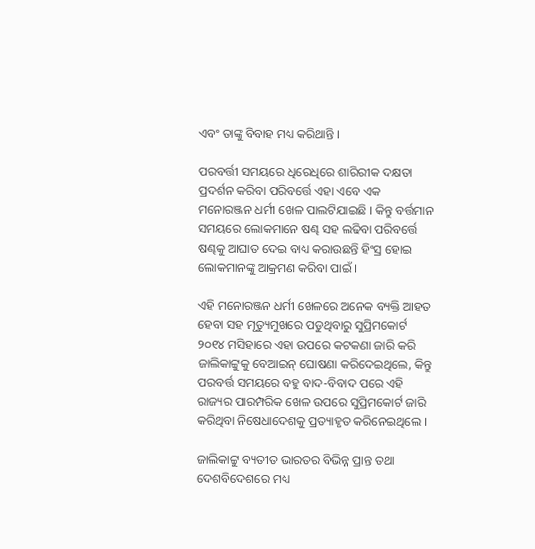ଏବଂ ତାଙ୍କୁ ବିବାହ ମଧ୍ୟ କରିଥାନ୍ତି ।

ପରବର୍ତ୍ତୀ ସମୟରେ ଧିରେଧିରେ ଶାରିରୀକ ଦକ୍ଷତା ପ୍ରଦର୍ଶନ କରିବା ପରିବର୍ତ୍ତେ ଏହା ଏବେ ଏକ ମନୋରଞ୍ଜନ ଧର୍ମୀ ଖେଳ ପାଲଟିଯାଇଛି । କିନ୍ତୁ ବର୍ତ୍ତମାନ ସମୟରେ ଲୋକମାନେ ଷଣ୍ଢ ସହ ଲଢିବା ପରିବର୍ତ୍ତେ ଷଣ୍ଢକୁ ଆଘାତ ଦେଇ ବାଧ୍ୟ କରାଉଛନ୍ତି ହିଂସ୍ର ହୋଇ ଲୋକମାନଙ୍କୁ ଆକ୍ରମଣ କରିବା ପାଇଁ ।

ଏହି ମନୋରଞ୍ଜନ ଧର୍ମୀ ଖେଳରେ ଅନେକ ବ୍ୟକ୍ତି ଆହତ ହେବା ସହ ମୃତ୍ୟୁମୁଖରେ ପଡୁଥିବାରୁ ସୁପ୍ରିମକୋର୍ଟ ୨୦୧୪ ମସିହାରେ ଏହା ଉପରେ କଟକଣା ଜାରି କରି ଜାଲିକାଟ୍ଟୁକୁ ବେଆଇନ୍ ଘୋଷଣା କରିଦେଇଥିଲେ, କିନ୍ତୁ ପରବର୍ତ୍ତ ସମୟରେ ବହୁ ବାଦ-ବିବାଦ ପରେ ଏହି ରାଜ୍ୟର ପାରମ୍ପରିକ ଖେଳ ଉପରେ ସୁପ୍ରିମକୋର୍ଟ ଜାରି କରିଥିବା ନିଷେଧାଦେଶକୁ ପ୍ରତ୍ୟାହୃତ କରିନେଇଥିଲେ ।

ଜାଲିକାଟ୍ଟୁ ବ୍ୟତୀତ ଭାରତର ବିଭିନ୍ନ ପ୍ରାନ୍ତ ତଥା ଦେଶବିଦେଶରେ ମଧ୍ୟ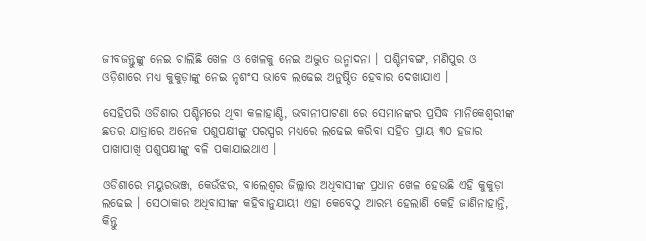ଜୀବଜନ୍ତୁଙ୍କୁ ନେଇ ଚାଲିଛି ଖେଳ ଓ ଖେଳକୁ ନେଇ ଅଦ୍ଭୁତ ଉନ୍ମାଦନା । ପଶ୍ଚିମବଙ୍ଗ, ମଣିପୁର ଓ ଓଡ଼ିଶାରେ ମଧ୍ୟ କୁକୁଡ଼ାଙ୍କୁ ନେଇ ନୃଶଂସ ଭାବେ ଲଢେଇ ଅନୁଷ୍ଠିତ ହେବାର ଦେଖାଯାଏ ।

ସେହିପରି ଓଡିଶାର ପଶ୍ଚିମରେ ଥିବା କଳାହାଣ୍ଡି, ଭବାନୀପାଟଣା ରେ ସେମାନଙ୍କର ପ୍ରସିଦ୍ଧ ମାନିକେଶ୍ୱରୀଙ୍କ ଛତର ଯାତ୍ରାରେ ଅନେକ ପଶୁପକ୍ଷୀଙ୍କୁ ପରସ୍ପର ମଧ୍ୟରେ ଲଢେଇ କରିବା ସହିତ ପ୍ରାୟ ୩୦ ହଜାର ପାଖାପାଖି ପଶୁପକ୍ଷୀଙ୍କୁ ବଳି ପକାଯାଇଥାଏ ।

ଓଡିଶାରେ ମୟୁରଭଞ୍ଜ, କେଉଁଝର, ବାଲେଶ୍ୱର ଜିଲ୍ଲାର ଅଧିବାସୀଙ୍କ ପ୍ରଧାନ ଖେଳ ହେଉଛି ଏହି କୁକୁଡ଼ା ଲଢେଇ । ସେଠାକାର ଅଧିବାସୀଙ୍କ କହିବାନୁଯାୟୀ ଏହା କେବେଠୁ ଆରମ୍ଭ ହେଲାଣି କେହି ଜାଣିନାହାନ୍ତି, କିନ୍ତୁ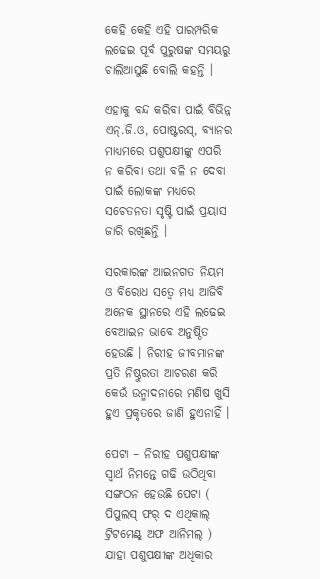କେହି କେହି ଏହି ପାରମ୍ପରିକ ଲଢେଇ ପୂର୍ବ ପୁରୁଷଙ୍କ ସମୟରୁ ଚାଲିଆସୁଛି ବୋଲି କହନ୍ତି ।

ଏହାକୁ ବନ୍ଦ କରିବା ପାଇଁ ବିଭିନ୍ନ ଏନ୍.ଜି.ଓ, ପୋଷ୍ଟରସ୍, ବ୍ୟାନର ମାଧ୍ୟମରେ ପଶୁପକ୍ଷୀଙ୍କୁ ଏପରି ନ କରିବା ତଥା ବଳି ନ ଦେବା ପାଇଁ ଲୋକଙ୍କ ମଧ୍ୟରେ ସଚେତନତା ସୃଷ୍ଟି ପାଇଁ ପ୍ରୟାସ ଜାରି ରଖିଛନ୍ତି ।

ସରକାରଙ୍କ ଆଇନଗତ ନିୟମ ଓ ବିରୋଧ ସତ୍ୱେ ମଧ୍ୟ ଆଜିବି ଅନେକ ସ୍ଥାନରେ ଏହି ଲଢେଇ ବେଆଇନ ଭାବେ ଅନୁଷ୍ଠିତ ହେଉଛି । ନିରୀହ ଜୀବମାନଙ୍କ ପ୍ରତି ନିଷ୍ଠୁରତା ଆଚରଣ କରି କେଉଁ ଉନ୍ମାଦନାରେ ମଣିଷ ଖୁସି ହୁଏ ପ୍ରକୃତରେ ଜାଣି ହୁଏନାହିଁ ।

ପେଟା – ନିରୀହ ପଶୁପକ୍ଷୀଙ୍କ ସ୍ୱାର୍ଥ ନିମନ୍ତେ ଗଢି ଉଠିଥିବା ସଙ୍ଗଠନ ହେଉଛି ପେଟା ( ପିପୁଲସ୍ ଫର୍ ଦ ଏଥିକାଲ୍ ଟ୍ରିଟମେଣ୍ଟ୍ ଅଫ ଆନିମଲ୍ ) ଯାହା ପଶୁପକ୍ଷୀଙ୍କ ଅଧିକାର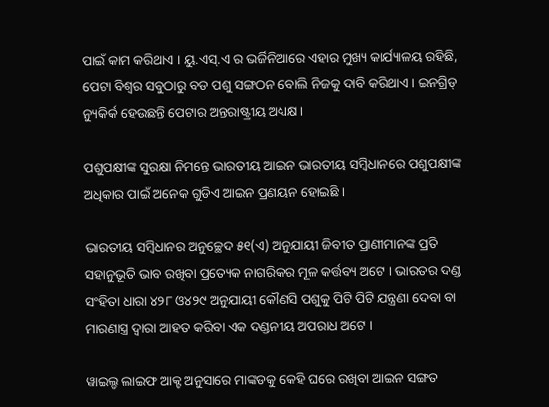ପାଇଁ କାମ କରିଥାଏ । ୟୁ.ଏସ୍.ଏ ର ଭର୍ଜିନିଆରେ ଏହାର ମୁଖ୍ୟ କାର୍ଯ୍ୟାଳୟ ରହିଛି, ପେଟା ବିଶ୍ୱର ସବୁଠାରୁ ବଡ ପଶୁ ସଙ୍ଗଠନ ବୋଲି ନିଜକୁ ଦାବି କରିଥାଏ । ଇନଗ୍ରିଡ୍ ନ୍ୟୁକିର୍କ ହେଉଛନ୍ତି ପେଟାର ଅନ୍ତରାଷ୍ଟ୍ରୀୟ ଅଧ୍ୟକ୍ଷ ।

ପଶୁପକ୍ଷୀଙ୍କ ସୁରକ୍ଷା ନିମନ୍ତେ ଭାରତୀୟ ଆଇନ ଭାରତୀୟ ସମ୍ବିଧାନରେ ପଶୁପକ୍ଷୀଙ୍କ ଅଧିକାର ପାଇଁ ଅନେକ ଗୁଡିଏ ଆଇନ ପ୍ରଣୟନ ହୋଇଛି ।

ଭାରତୀୟ ସମ୍ବିଧାନର ଅନୁଚ୍ଛେଦ ୫୧(ଏ) ଅନୁଯାୟୀ ଜିବୀତ ପ୍ରାଣୀମାନଙ୍କ ପ୍ରତି ସହାନୁଭୂତି ଭାବ ରଖିବା ପ୍ରତ୍ୟେକ ନାଗରିକର ମୂଳ କର୍ତ୍ତବ୍ୟ ଅଟେ । ଭାରତର ଦଣ୍ଡ ସଂହିତା ଧାରା ୪୨୮ ଓ୪୨୯ ଅନୁଯାୟୀ କୌଣସି ପଶୁକୁ ପିଟି ପିଟି ଯନ୍ତ୍ରଣା ଦେବା ବା ମାରଣାସ୍ତ୍ର ଦ୍ୱାରା ଆହତ କରିବା ଏକ ଦଣ୍ଡନୀୟ ଅପରାଧ ଅଟେ ।

ୱାଇଲ୍ଡ ଲାଇଫ ଆକ୍ଟ ଅନୁସାରେ ମାଙ୍କଡକୁ କେହି ଘରେ ରଖିବା ଆଇନ ସଙ୍ଗତ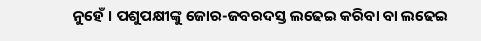ନୁହେଁ । ପଶୁପକ୍ଷୀଙ୍କୁ ଜୋର-ଜବରଦସ୍ତ ଲଢେଇ କରିବା ବା ଲଢେଇ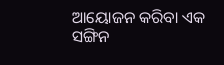ଆୟୋଜନ କରିବା ଏକ ସଙ୍ଗିନ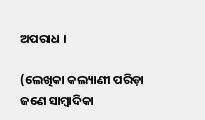ଅପରାଧ ।

(ଲେଖିକା କଲ୍ୟାଣୀ ପରିଡ଼ା ଜଣେ ସାମ୍ବାଦିକା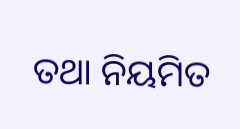ତଥା ନିୟମିତ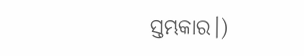ସ୍ତମ୍ଭକାର।)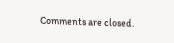Comments are closed.